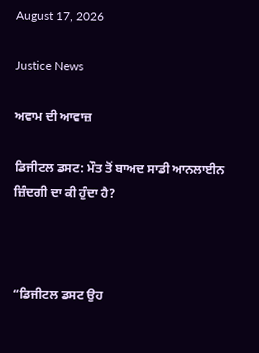August 17, 2026

Justice News

ਅਵਾਮ ਦੀ ਆਵਾਜ਼

ਡਿਜੀਟਲ ਡਸਟ: ਮੌਤ ਤੋਂ ਬਾਅਦ ਸਾਡੀ ਆਨਲਾਈਨ ਜ਼ਿੰਦਗੀ ਦਾ ਕੀ ਹੁੰਦਾ ਹੈ?



“ਡਿਜੀਟਲ ਡਸਟ ਉਹ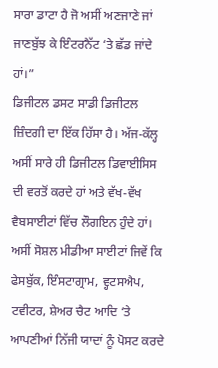ਸਾਰਾ ਡਾਟਾ ਹੈ ਜੋ ਅਸੀਂ ਅਣਜਾਣੇ ਜਾਂ ਜਾਣਬੁੱਝ ਕੇ ਇੰਟਰਨੈੱਟ ‘ਤੇ ਛੱਡ ਜਾਂਦੇ ਹਾਂ।”
ਡਿਜੀਟਲ ਡਸਟ ਸਾਡੀ ਡਿਜੀਟਲ ਜ਼ਿੰਦਗੀ ਦਾ ਇੱਕ ਹਿੱਸਾ ਹੈ। ਅੱਜ-ਕੱਲ੍ਹ ਅਸੀਂ ਸਾਰੇ ਹੀ ਡਿਜੀਟਲ ਡਿਵਾਈਸਿਸ ਦੀ ਵਰਤੋਂ ਕਰਦੇ ਹਾਂ ਅਤੇ ਵੱਖ-ਵੱਖ ਵੈਬਸਾਈਟਾਂ ਵਿੱਚ ਲੌਗਇਨ ਹੁੰਦੇ ਹਾਂ। ਅਸੀਂ ਸੋਸ਼ਲ ਮੀਡੀਆ ਸਾਈਟਾਂ ਜਿਵੇਂ ਕਿ ਫੇਸਬੁੱਕ, ਇੰਸਟਾਗ੍ਰਾਮ, ਵ੍ਹਟਸਐਪ, ਟਵੀਟਰ, ਸ਼ੇਅਰ ਚੈਟ ਆਦਿ ‘ਤੇ ਆਪਣੀਆਂ ਨਿੱਜੀ ਯਾਦਾਂ ਨੂੰ ਪੋਸਟ ਕਰਦੇ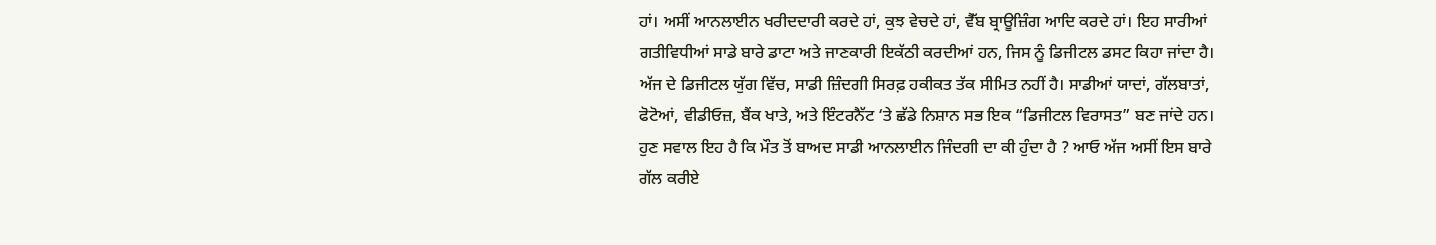ਹਾਂ। ਅਸੀਂ ਆਨਲਾਈਨ ਖਰੀਦਦਾਰੀ ਕਰਦੇ ਹਾਂ, ਕੁਝ ਵੇਚਦੇ ਹਾਂ, ਵੈੱਬ ਬ੍ਰਾਊਜ਼ਿੰਗ ਆਦਿ ਕਰਦੇ ਹਾਂ। ਇਹ ਸਾਰੀਆਂ ਗਤੀਵਿਧੀਆਂ ਸਾਡੇ ਬਾਰੇ ਡਾਟਾ ਅਤੇ ਜਾਣਕਾਰੀ ਇਕੱਠੀ ਕਰਦੀਆਂ ਹਨ, ਜਿਸ ਨੂੰ ਡਿਜੀਟਲ ਡਸਟ ਕਿਹਾ ਜਾਂਦਾ ਹੈ। ਅੱਜ ਦੇ ਡਿਜੀਟਲ ਯੁੱਗ ਵਿੱਚ, ਸਾਡੀ ਜ਼ਿੰਦਗੀ ਸਿਰਫ਼ ਹਕੀਕਤ ਤੱਕ ਸੀਮਿਤ ਨਹੀਂ ਹੈ। ਸਾਡੀਆਂ ਯਾਦਾਂ, ਗੱਲਬਾਤਾਂ, ਫੋਟੋਆਂ, ਵੀਡੀਓਜ਼, ਬੈਂਕ ਖਾਤੇ, ਅਤੇ ਇੰਟਰਨੈੱਟ ‘ਤੇ ਛੱਡੇ ਨਿਸ਼ਾਨ ਸਭ ਇਕ “ਡਿਜੀਟਲ ਵਿਰਾਸਤ” ਬਣ ਜਾਂਦੇ ਹਨ। ਹੁਣ ਸਵਾਲ ਇਹ ਹੈ ਕਿ ਮੌਤ ਤੋਂ ਬਾਅਦ ਸਾਡੀ ਆਨਲਾਈਨ ਜਿੰਦਗੀ ਦਾ ਕੀ ਹੁੰਦਾ ਹੈ ? ਆਓ ਅੱਜ ਅਸੀਂ ਇਸ ਬਾਰੇ ਗੱਲ ਕਰੀਏ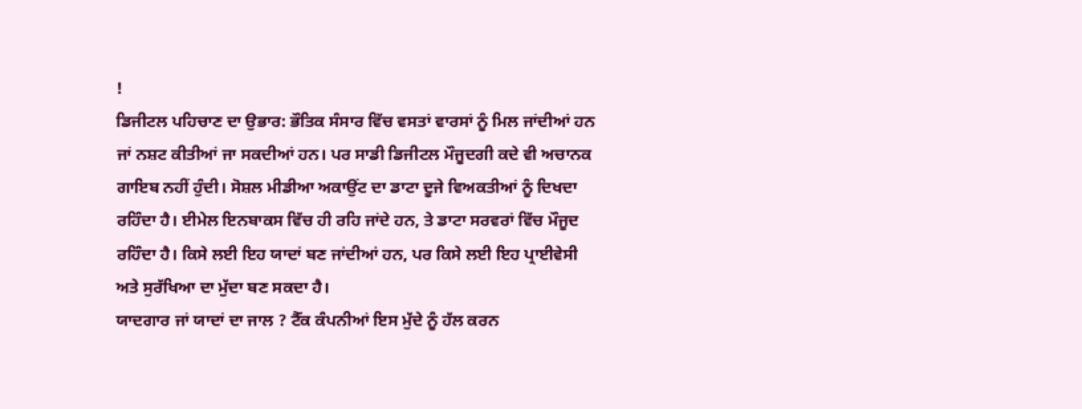!
ਡਿਜੀਟਲ ਪਹਿਚਾਣ ਦਾ ਉਭਾਰ: ਭੌਤਿਕ ਸੰਸਾਰ ਵਿੱਚ ਵਸਤਾਂ ਵਾਰਸਾਂ ਨੂੰ ਮਿਲ ਜਾਂਦੀਆਂ ਹਨ ਜਾਂ ਨਸ਼ਟ ਕੀਤੀਆਂ ਜਾ ਸਕਦੀਆਂ ਹਨ। ਪਰ ਸਾਡੀ ਡਿਜੀਟਲ ਮੌਜੂਦਗੀ ਕਦੇ ਵੀ ਅਚਾਨਕ ਗਾਇਬ ਨਹੀਂ ਹੁੰਦੀ। ਸੋਸ਼ਲ ਮੀਡੀਆ ਅਕਾਉਂਟ ਦਾ ਡਾਟਾ ਦੂਜੇ ਵਿਅਕਤੀਆਂ ਨੂੰ ਦਿਖਦਾ ਰਹਿੰਦਾ ਹੈ। ਈਮੇਲ ਇਨਬਾਕਸ ਵਿੱਚ ਹੀ ਰਹਿ ਜਾਂਦੇ ਹਨ, ਤੇ ਡਾਟਾ ਸਰਵਰਾਂ ਵਿੱਚ ਮੌਜੂਦ ਰਹਿੰਦਾ ਹੈ। ਕਿਸੇ ਲਈ ਇਹ ਯਾਦਾਂ ਬਣ ਜਾਂਦੀਆਂ ਹਨ, ਪਰ ਕਿਸੇ ਲਈ ਇਹ ਪ੍ਰਾਈਵੇਸੀ ਅਤੇ ਸੁਰੱਖਿਆ ਦਾ ਮੁੱਦਾ ਬਣ ਸਕਦਾ ਹੈ।
ਯਾਦਗਾਰ ਜਾਂ ਯਾਦਾਂ ਦਾ ਜਾਲ ? ਟੈੱਕ ਕੰਪਨੀਆਂ ਇਸ ਮੁੱਦੇ ਨੂੰ ਹੱਲ ਕਰਨ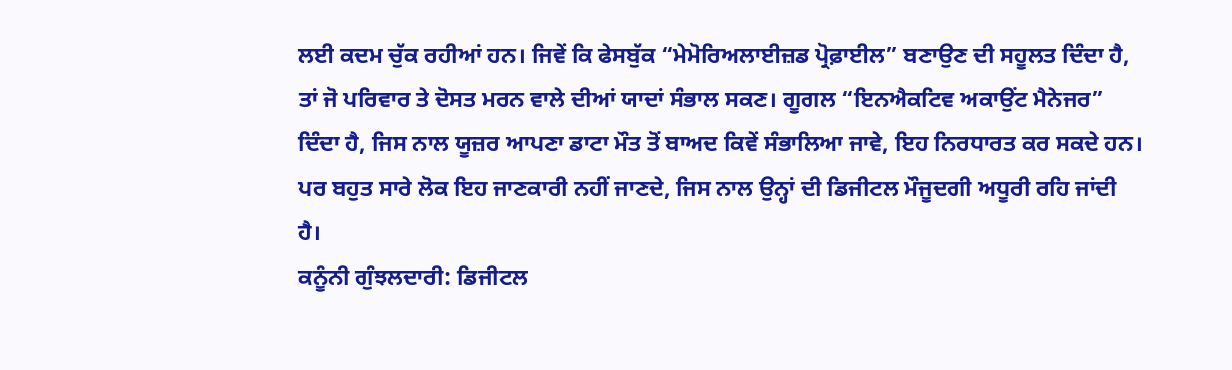ਲਈ ਕਦਮ ਚੁੱਕ ਰਹੀਆਂ ਹਨ। ਜਿਵੇਂ ਕਿ ਫੇਸਬੁੱਕ “ਮੇਮੋਰਿਅਲਾਈਜ਼ਡ ਪ੍ਰੋਫ਼ਾਈਲ” ਬਣਾਉਣ ਦੀ ਸਹੂਲਤ ਦਿੰਦਾ ਹੈ, ਤਾਂ ਜੋ ਪਰਿਵਾਰ ਤੇ ਦੋਸਤ ਮਰਨ ਵਾਲੇ ਦੀਆਂ ਯਾਦਾਂ ਸੰਭਾਲ ਸਕਣ। ਗੂਗਲ “ਇਨਐਕਟਿਵ ਅਕਾਉਂਟ ਮੈਨੇਜਰ” ਦਿੰਦਾ ਹੈ, ਜਿਸ ਨਾਲ ਯੂਜ਼ਰ ਆਪਣਾ ਡਾਟਾ ਮੌਤ ਤੋਂ ਬਾਅਦ ਕਿਵੇਂ ਸੰਭਾਲਿਆ ਜਾਵੇ, ਇਹ ਨਿਰਧਾਰਤ ਕਰ ਸਕਦੇ ਹਨ। ਪਰ ਬਹੁਤ ਸਾਰੇ ਲੋਕ ਇਹ ਜਾਣਕਾਰੀ ਨਹੀਂ ਜਾਣਦੇ, ਜਿਸ ਨਾਲ ਉਨ੍ਹਾਂ ਦੀ ਡਿਜੀਟਲ ਮੌਜੂਦਗੀ ਅਧੂਰੀ ਰਹਿ ਜਾਂਦੀ ਹੈ।
ਕਨੂੰਨੀ ਗੁੰਝਲਦਾਰੀ: ਡਿਜੀਟਲ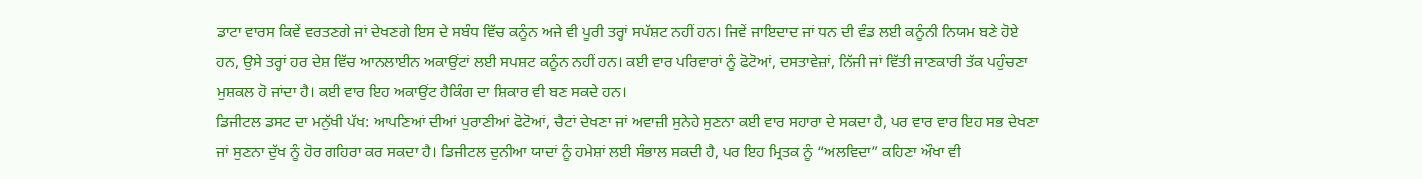ਡਾਟਾ ਵਾਰਸ ਕਿਵੇਂ ਵਰਤਣਗੇ ਜਾਂ ਦੇਖਣਗੇ ਇਸ ਦੇ ਸਬੰਧ ਵਿੱਚ ਕਨੂੰਨ ਅਜੇ ਵੀ ਪੂਰੀ ਤਰ੍ਹਾਂ ਸਪੱਸ਼ਟ ਨਹੀਂ ਹਨ। ਜਿਵੇਂ ਜਾਇਦਾਦ ਜਾਂ ਧਨ ਦੀ ਵੰਡ ਲਈ ਕਨੂੰਨੀ ਨਿਯਮ ਬਣੇ ਹੋਏ ਹਨ, ਉਸੇ ਤਰ੍ਹਾਂ ਹਰ ਦੇਸ਼ ਵਿੱਚ ਆਨਲਾਈਨ ਅਕਾਉਂਟਾਂ ਲਈ ਸਪਸ਼ਟ ਕਨੂੰਨ ਨਹੀਂ ਹਨ। ਕਈ ਵਾਰ ਪਰਿਵਾਰਾਂ ਨੂੰ ਫੋਟੋਆਂ, ਦਸਤਾਵੇਜ਼ਾਂ, ਨਿੱਜੀ ਜਾਂ ਵਿੱਤੀ ਜਾਣਕਾਰੀ ਤੱਕ ਪਹੁੰਚਣਾ ਮੁਸ਼ਕਲ ਹੋ ਜਾਂਦਾ ਹੈ। ਕਈ ਵਾਰ ਇਹ ਅਕਾਉਂਟ ਹੈਕਿੰਗ ਦਾ ਸ਼ਿਕਾਰ ਵੀ ਬਣ ਸਕਦੇ ਹਨ।
ਡਿਜੀਟਲ ਡਸਟ ਦਾ ਮਨੁੱਖੀ ਪੱਖ: ਆਪਣਿਆਂ ਦੀਆਂ ਪੁਰਾਣੀਆਂ ਫੋਟੋਆਂ, ਚੈਟਾਂ ਦੇਖਣਾ ਜਾਂ ਅਵਾਜ਼ੀ ਸੁਨੇਹੇ ਸੁਣਨਾ ਕਈ ਵਾਰ ਸਹਾਰਾ ਦੇ ਸਕਦਾ ਹੈ, ਪਰ ਵਾਰ ਵਾਰ ਇਹ ਸਭ ਦੇਖਣਾ ਜਾਂ ਸੁਣਨਾ ਦੁੱਖ ਨੂੰ ਹੋਰ ਗਹਿਰਾ ਕਰ ਸਕਦਾ ਹੈ। ਡਿਜੀਟਲ ਦੁਨੀਆ ਯਾਦਾਂ ਨੂੰ ਹਮੇਸ਼ਾਂ ਲਈ ਸੰਭਾਲ ਸਕਦੀ ਹੈ, ਪਰ ਇਹ ਮ੍ਰਿਤਕ ਨੂੰ “ਅਲਵਿਦਾ” ਕਹਿਣਾ ਔਖਾ ਵੀ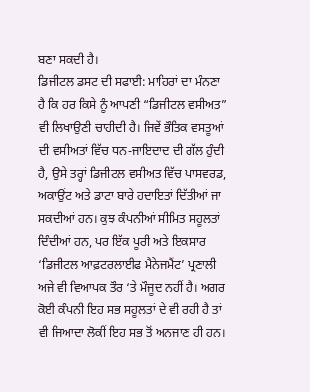ਬਣਾ ਸਕਦੀ ਹੈ।
ਡਿਜੀਟਲ ਡਸਟ ਦੀ ਸਫਾਈ: ਮਾਹਿਰਾਂ ਦਾ ਮੰਨਣਾ ਹੈ ਕਿ ਹਰ ਕਿਸੇ ਨੂੰ ਆਪਣੀ “ਡਿਜੀਟਲ ਵਸੀਅਤ” ਵੀ ਲਿਖਾਉਣੀ ਚਾਹੀਦੀ ਹੈ। ਜਿਵੇਂ ਭੌਤਿਕ ਵਸਤੂਆਂ ਦੀ ਵਸੀਅਤਾਂ ਵਿੱਚ ਧਨ-ਜਾਇਦਾਦ ਦੀ ਗੱਲ ਹੁੰਦੀ ਹੈ, ਉਸੇ ਤਰ੍ਹਾਂ ਡਿਜੀਟਲ ਵਸੀਅਤ ਵਿੱਚ ਪਾਸਵਰਡ, ਅਕਾਉਂਟ ਅਤੇ ਡਾਟਾ ਬਾਰੇ ਹਦਾਇਤਾਂ ਦਿੱਤੀਆਂ ਜਾ ਸਕਦੀਆਂ ਹਨ। ਕੁਝ ਕੰਪਨੀਆਂ ਸੀਮਿਤ ਸਹੂਲਤਾਂ ਦਿੰਦੀਆਂ ਹਨ, ਪਰ ਇੱਕ ਪੂਰੀ ਅਤੇ ਇਕਸਾਰ ‘ਡਿਜੀਟਲ ਆਫ਼ਟਰਲਾਈਫ ਮੈਨੇਜਮੈਂਟ’ ਪ੍ਰਣਾਲੀ ਅਜੇ ਵੀ ਵਿਆਪਕ ਤੌਰ ‘ਤੇ ਮੌਜੂਦ ਨਹੀਂ ਹੈ। ਅਗਰ ਕੋਈ ਕੰਪਨੀ ਇਹ ਸਭ ਸਹੂਲਤਾਂ ਦੇ ਵੀ ਰਹੀ ਹੈ ਤਾਂ ਵੀ ਜਿਆਦਾ ਲੋਕੀਂ ਇਹ ਸਭ ਤੋਂ ਅਨਜਾਣ ਹੀ ਹਨ।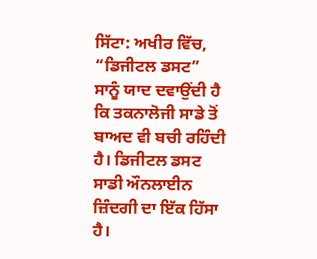ਸਿੱਟਾ: ਅਖੀਰ ਵਿੱਚ, “ਡਿਜੀਟਲ ਡਸਟ” ਸਾਨੂੰ ਯਾਦ ਦਵਾਉਂਦੀ ਹੈ ਕਿ ਤਕਨਾਲੋਜੀ ਸਾਡੇ ਤੋਂ ਬਾਅਦ ਵੀ ਬਚੀ ਰਹਿੰਦੀ ਹੈ। ਡਿਜੀਟਲ ਡਸਟ ਸਾਡੀ ਔਨਲਾਈਨ ਜ਼ਿੰਦਗੀ ਦਾ ਇੱਕ ਹਿੱਸਾ ਹੈ।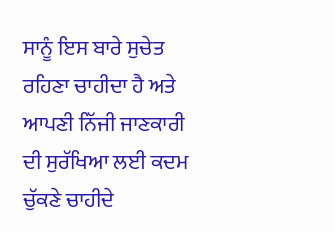ਸਾਨੂੰ ਇਸ ਬਾਰੇ ਸੁਚੇਤ ਰਹਿਣਾ ਚਾਹੀਦਾ ਹੈ ਅਤੇ ਆਪਣੀ ਨਿੱਜੀ ਜਾਣਕਾਰੀ ਦੀ ਸੁਰੱਖਿਆ ਲਈ ਕਦਮ ਚੁੱਕਣੇ ਚਾਹੀਦੇ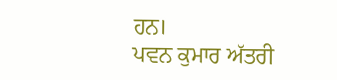ਹਨ।
ਪਵਨ ਕੁਮਾਰ ਅੱਤਰੀ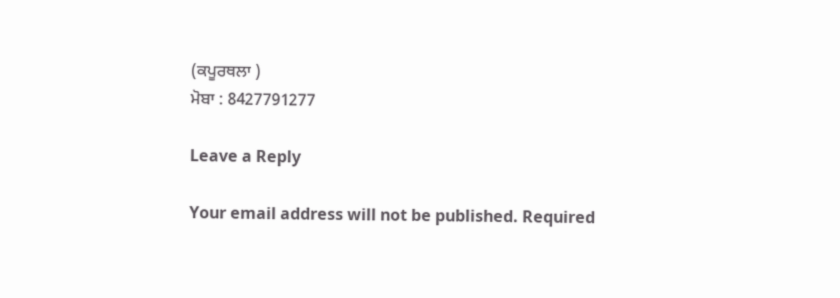(ਕਪੂਰਥਲਾ )
ਮੋਬਾ : 8427791277

Leave a Reply

Your email address will not be published. Required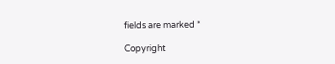fields are marked *

Copyright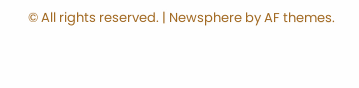© All rights reserved. | Newsphere by AF themes.